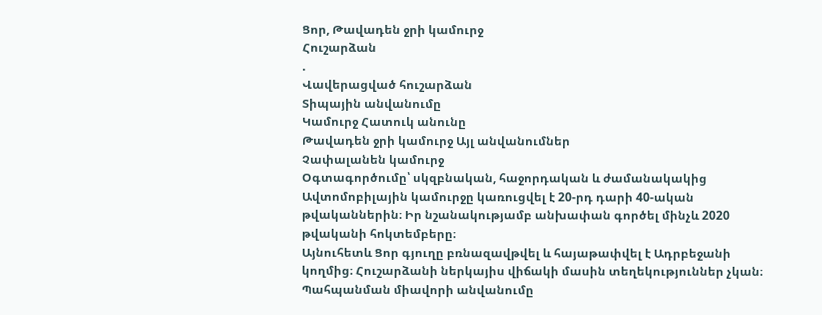Ցոր, Թավադեն ջրի կամուրջ
Հուշարձան
.
Վավերացված հուշարձան
Տիպային անվանումը
Կամուրջ Հատուկ անունը
Թավադեն ջրի կամուրջ Այլ անվանումներ
Չափալանեն կամուրջ
Օգտագործումը՝ սկզբնական, հաջորդական և ժամանակակից
Ավտոմոբիլային կամուրջը կառուցվել է 20-րդ դարի 40-ական թվականներին։ Իր նշանակությամբ անխափան գործել մինչև 2020 թվականի հոկտեմբերը։
Այնուհետև Ցոր գյուղը բռնազավթվել և հայաթափվել է Ադրբեջանի կողմից։ Հուշարձանի ներկայիս վիճակի մասին տեղեկություններ չկան։
Պահպանման միավորի անվանումը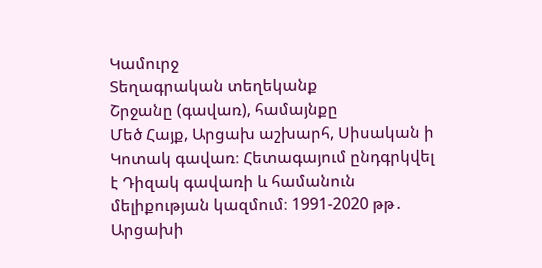Կամուրջ
Տեղագրական տեղեկանք
Շրջանը (գավառ), համայնքը
Մեծ Հայք, Արցախ աշխարհ, Սիսական ի Կոտակ գավառ։ Հետագայում ընդգրկվել է Դիզակ գավառի և համանուն մելիքության կազմում։ 1991-2020 թթ․ Արցախի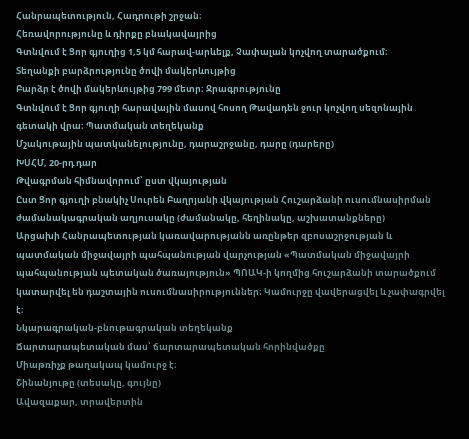Հանրապետություն, Հադրութի շրջան։
Հեռավորությունը և դիրքը բնակավայրից
Գտնվում է Ցոր գյուղից 1,5 կմ հարավ-արևելք, Չափալան կոչվող տարածքում։
Տեղանքի բարձրությունը ծովի մակերևույթից
Բարձր է ծովի մակերևույթից 799 մետր։ Ջրագրությունը
Գտնվում է Ցոր գյուղի հարավային մասով հոսող Թավադեն ջուր կոչվող սեզոնային գետակի վրա։ Պատմական տեղեկանք
Մշակութային պատկանելությունը, դարաշրջանը, դարը (դարերը)
ԽՍՀՄ, 20-րդ դար
Թվագրման հիմնավորում՝ ըստ վկայության
Ըստ Ցոր գյուղի բնակիչ Սուրեն Բաղրյանի վկայության Հուշարձանի ուսումնասիրման ժամանակագրական աղյուսակը (ժամանակը, հեղինակը, աշխատանքները)
Արցախի Հանրապետության կառավարությանն առընթեր զբոսաշրջության և պատմական միջավայրի պահպանության վարչության «Պատմական միջավայրի պահպանության պետական ծառայություն» ՊՈԱԿ-ի կողմից հուշարձանի տարածքում կատարվել են դաշտային ուսումնասիրություններ։ Կամուրջը վավերացվել և չափագրվել է։
Նկարագրական-բնութագրական տեղեկանք
Ճարտարապետական մաս՝ ճարտարապետական հորինվածքը
Միաթռիչք թաղակապ կամուրջ է։
Շինանյութը (տեսակը, գույնը)
Ավազաքար, տրավերտին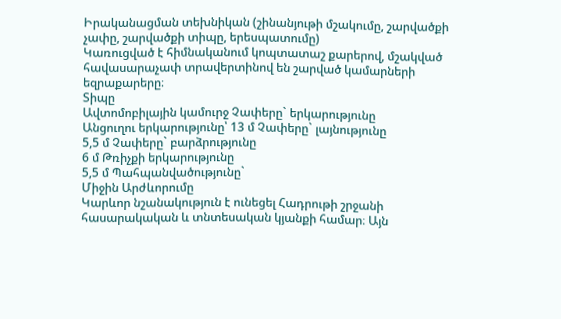Իրականացման տեխնիկան (շինանյութի մշակումը, շարվածքի չափը, շարվածքի տիպը, երեսպատումը)
Կառուցված է հիմնականում կոպտատաշ քարերով, մշակված հավասարաչափ տրավերտինով են շարված կամարների եզրաքարերը։
Տիպը
Ավտոմոբիլային կամուրջ Չափերը` երկարությունը
Անցուղու երկարությունը՝ 13 մ Չափերը` լայնությունը
5,5 մ Չափերը` բարձրությունը
6 մ Թռիչքի երկարությունը
5,5 մ Պահպանվածությունը`
Միջին Արժևորումը
Կարևոր նշանակություն է ունեցել Հադրութի շրջանի հասարակական և տնտեսական կյանքի համար։ Այն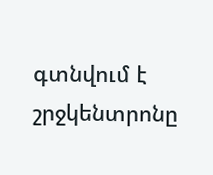գտնվում է շրջկենտրոնը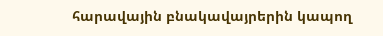հարավային բնակավայրերին կապող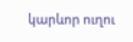կարևոր ուղու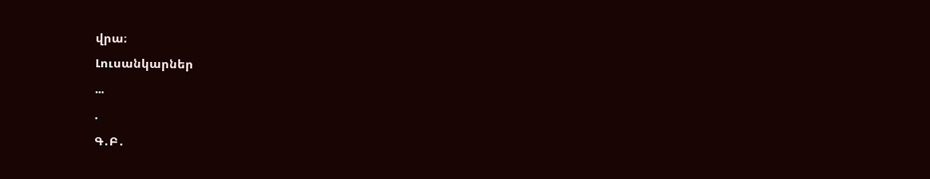վրա։
Լուսանկարներ
...
.
Գ․Բ․